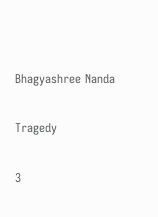Bhagyashree Nanda

Tragedy

3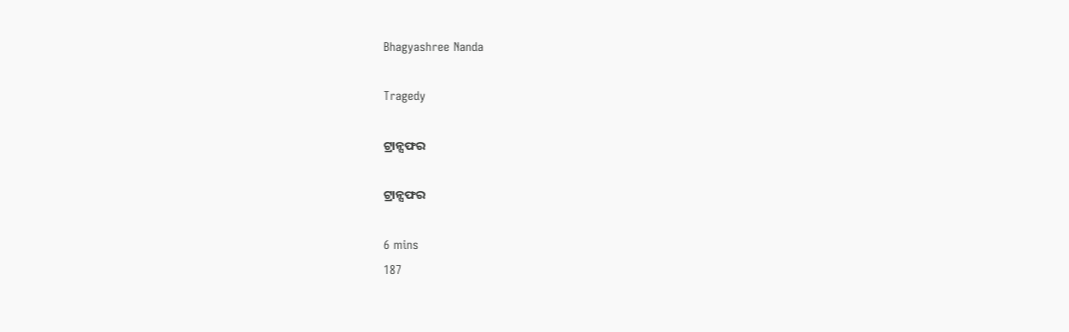Bhagyashree Nanda

Tragedy

ଟ୍ରାନ୍ସଫର

ଟ୍ରାନ୍ସଫର

6 mins
187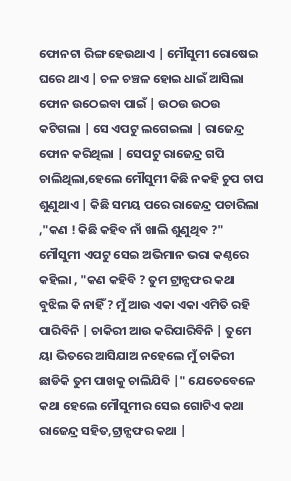ଫୋନଟା ରିଙ୍ଗ ହେଉଥାଏ | ମୌସୁମୀ ରୋଷେଇ ଘରେ ଥାଏ | ଚଳ ଚଞ୍ଚଳ ହୋଇ ଧାଇଁ ଆସିଲା ଫୋନ ଉଠେଇବା ପାଇଁ | ଉଠଉ ଉଠଉ କଟିଗଲା | ସେ ଏପଟୁ ଲଗେଇଲା | ରାଜେନ୍ଦ୍ର ଫୋନ କରିଥିଲା | ସେପଟୁ ରାଜେନ୍ଦ୍ର ଗପି ଚାଲିଥିଲା,ହେଲେ ମୌସୁମୀ କିଛି ନକହି ଚୁପ ଚାପ ଶୁଣୁଥାଏ | କିଛି ସମୟ ପରେ ରାଜେନ୍ଦ୍ର ପଚାରିଲା ,"କଣ ! କିଛି କହିବ ନାଁ ଖାଲି ଶୁଣୁଥିବ ?" ମୌସୁମୀ ଏପଟୁ ସେଇ ଅଭିମାନ ଭରା କଣ୍ଠରେ କହିଲା , "କଣ କହିବି ? ତୁମ ଟ୍ରାନ୍ସଫର କଥା ବୁଝିଲ କି ନାହିଁ ? ମୁଁ ଆଉ ଏକା ଏକା ଏମିତି ରହି ପାରିବିନି | ଚାକିରୀ ଆଉ କରିପାରିବିନି | ତୁମେ ୟା ଭିତରେ ଆସିଯାଅ ନହେଲେ ମୁଁ ଚାକିରୀ ଛାଡିକି ତୁମ ପାଖକୁ ଚାଲିଯିବି |" ଯେତେବେଳେ କଥା ହେଲେ ମୌସୁମୀର ସେଇ ଗୋଟିଏ କଥା ରାଜେନ୍ଦ୍ର ସହିତ,ଟ୍ରାନ୍ସଫର କଥା |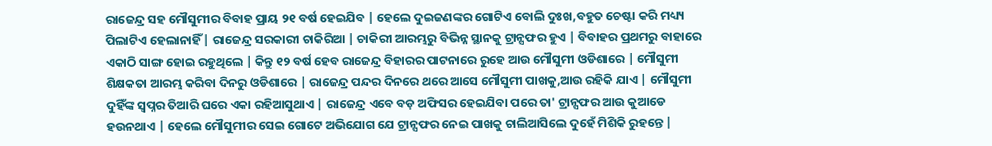ରାଜେନ୍ଦ୍ର ସହ ମୌସୁମୀର ବିବାହ ପ୍ରାୟ ୨୧ ବର୍ଷ ହେଇଯିବ | ହେଲେ ଦୁଇଜଣଙ୍କର ଗୋଟିଏ ବୋଲି ଦୁଃଖ,ବହୁତ ଚେଷ୍ଟା କରି ମଧ୍ୟ୍ୟ ପିଲାଟିଏ ହେଲାନାହିଁ | ରାଜେନ୍ଦ୍ର ସରକାରୀ ଚାକିରିଆ | ଚାକିରୀ ଆରମ୍ଭରୁ ବିଭିନ୍ନ ସ୍ଥାନକୁ ଟ୍ରାନ୍ସଫର ହୁଏ | ବିବାହର ପ୍ରଥମରୁ ବାହାରେ ଏକାଠି ସାଙ୍ଗ ହୋଇ ରହୁଥିଲେ | କିନ୍ତୁ ୧୨ ବର୍ଷ ହେବ ରାଜେନ୍ଦ୍ର ବିହାରର ପାଟନାରେ ରୁହେ ଆଉ ମୌସୁମୀ ଓଡିଶାରେ | ମୌସୁମୀ ଶିକ୍ଷକତା ଆରମ୍ଭ କରିବା ଦିନରୁ ଓଡିଶାରେ | ରାଜେନ୍ଦ୍ର ପନ୍ଦର ଦିନରେ ଥରେ ଆସେ ମୌସୁମୀ ପାଖକୁ,ଆଉ ରହିକି ଯାଏ | ମୌସୁମୀ ଦୁହିଁଙ୍କ ସ୍ବପ୍ନର ତିଆରି ଘରେ ଏକା ରହିଆସୁଥାଏ | ରାଜେନ୍ଦ୍ର ଏବେ ବଡ଼ ଅଫିସର ହେଇଯିବା ପରେ ତା' ଟ୍ରାନ୍ସଫର ଆଉ କୁଆଡେ ହଉନଥାଏ | ହେଲେ ମୌସୁମୀର ସେଇ ଗୋଟେ ଅଭିଯୋଗ ଯେ ଟ୍ରାନ୍ସଫର ନେଇ ପାଖକୁ ଚାଲିଆସିଲେ ଦୁହେଁ ମିଶିକି ରୁହନ୍ତେ |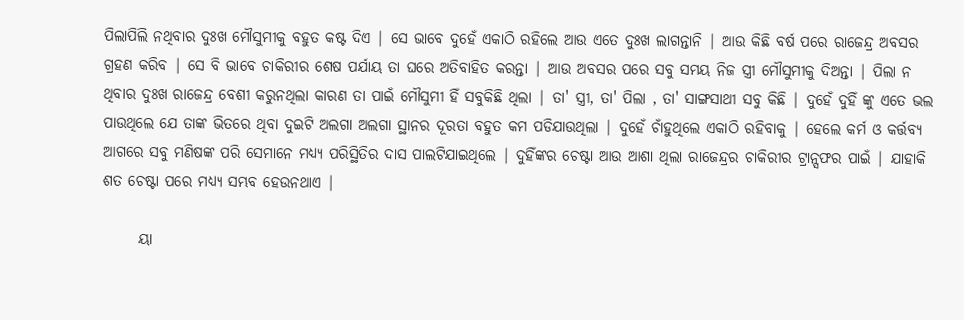ପିଲାପିଲି ନଥିବାର ଦୁଃଖ ମୌସୁମୀକୁ ବହୁତ କଷ୍ଟ ଦିଏ | ସେ ଭାବେ ଦୁହେଁ ଏକାଠି ରହିଲେ ଆଉ ଏତେ ଦୁଃଖ ଲାଗନ୍ତାନି | ଆଉ କିଛି ବର୍ଷ ପରେ ରାଜେନ୍ଦ୍ର ଅବସର ଗ୍ରହଣ କରିବ | ସେ ବି ଭାବେ ଚାକିରୀର ଶେଷ ପର୍ଯାୟ ତା ଘରେ ଅତିବାହିତ କରନ୍ତା | ଆଉ ଅବସର ପରେ ସବୁ ସମୟ ନିଜ ସ୍ତ୍ରୀ ମୌସୁମୀକୁ ଦିଅନ୍ତା | ପିଲା ନ ଥିବାର ଦୁଃଖ ରାଜେନ୍ଦ୍ର ବେଶୀ କରୁନଥିଲା କାରଣ ତା ପାଇଁ ମୌସୁମୀ ହିଁ ସବୁକିଛି ଥିଲା | ତା' ସ୍ତ୍ରୀ, ତା' ପିଲା , ତା' ସାଙ୍ଗସାଥୀ ସବୁ କିଛି | ଦୁହେଁ ଦୁହିଁ ଙ୍କୁ ଏତେ ଭଲ ପାଉଥିଲେ ଯେ ତାଙ୍କ ଭିତରେ ଥିବା ଦୁଇଟି ଅଲଗା ଅଲଗା ସ୍ଥାନର ଦୂରତା ବହୁତ କମ ପଡିଯାଉଥିଲା | ଦୁହେଁ ଚାଁହୁଥିଲେ ଏକାଠି ରହିବାକୁ | ହେଲେ କର୍ମ ଓ କର୍ତ୍ତବ୍ୟ ଆଗରେ ସବୁ ମଣିଷଙ୍କ ପରି ସେମାନେ ମଧ୍ୟ୍ୟ ପରିସ୍ଥିତିର ଦାସ ପାଲଟିଯାଇଥିଲେ | ଦୁହିଁଙ୍କର ଚେଷ୍ଟା ଆଉ ଆଶା ଥିଲା ରାଜେନ୍ଦ୍ରର ଚାକିରୀର ଟ୍ରାନ୍ସଫର ପାଇଁ | ଯାହାକି ଶତ ଚେଷ୍ଟା ପରେ ମଧ୍ୟ୍ୟ ସମ୍ଭବ ହେଉନଥାଏ |

      ୟା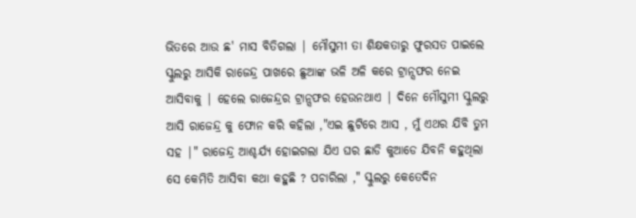ଭିତରେ ଆଉ ଛ' ମାସ ବିତିଗଲା | ମୌସୁମୀ ତା ଶିକ୍ଷକତାରୁ ଫୁରସତ ପାଇଲେ ସ୍କୁଲରୁ ଆସିକି ରାଜେନ୍ଦ୍ର ପାଖରେ ଛୁଆଙ୍କ ଭଳି ଅଳି କରେ ଟ୍ରାନ୍ସଫର ନେଇ ଆସିବାକୁ | ହେଲେ ରାଜେନ୍ଦ୍ରର ଟ୍ରାନ୍ସଫର ହେଉନଥାଏ | ଦିନେ ମୌସୁମୀ ସ୍କୁଲରୁ ଆସି ରାଜେନ୍ଦ୍ର କୁ ଫୋନ କରି କହିଲା ,"ଏଇ ଛୁଟିରେ ଆସ , ମୁଁ ଏଥର ଯିବି ତୁମ ସହ |" ରାଜେନ୍ଦ୍ର ଆଶ୍ଚର୍ଯ୍ୟ ହୋଇଗଲା ଯିଏ ଘର ଛାଡି କୁଆଡେ ଯିବନି କହୁଥିଲା ସେ କେମିତି ଆସିବା କଥା କହୁଛି ? ପଚାରିଲା ," ସ୍କୁଲରୁ କେତେଦିନ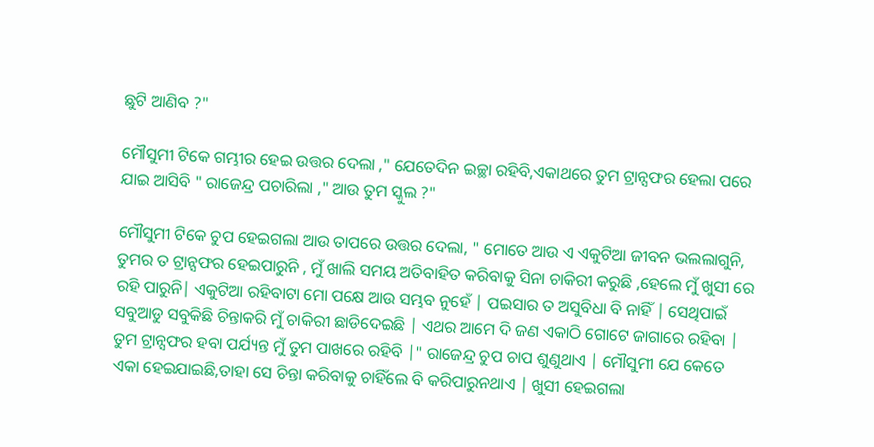ଛୁଟି ଆଣିବ ?"

ମୌସୁମୀ ଟିକେ ଗମ୍ଭୀର ହେଇ ଉତ୍ତର ଦେଲା ," ଯେତେଦିନ ଇଚ୍ଛା ରହିବି,ଏକାଥରେ ତୁମ ଟ୍ରାନ୍ସଫର ହେଲା ପରେ ଯାଇ ଆସିବି " ରାଜେନ୍ଦ୍ର ପଚାରିଲା ," ଆଉ ତୁମ ସ୍କୁଲ ?"

ମୌସୁମୀ ଟିକେ ଚୁପ ହେଇଗଲା ଆଉ ତାପରେ ଉତ୍ତର ଦେଲା, " ମୋତେ ଆଉ ଏ ଏକୁଟିଆ ଜୀବନ ଭଲଲାଗୁନି, ତୁମର ତ ଟ୍ରାନ୍ସଫର ହେଇପାରୁନି , ମୁଁ ଖାଲି ସମୟ ଅତିବାହିତ କରିବାକୁ ସିନା ଚାକିରୀ କରୁଛି ,ହେଲେ ମୁଁ ଖୁସୀ ରେ ରହି ପାରୁନି| ଏକୁଟିଆ ରହିବାଟା ମୋ ପକ୍ଷେ ଆଉ ସମ୍ଭବ ନୁହେଁ | ପଇସାର ତ ଅସୁବିଧା ବି ନାହିଁ | ସେଥିପାଇଁ ସବୁଆଡୁ ସବୁକିଛି ଚିନ୍ତାକରି ମୁଁ ଚାକିରୀ ଛାଡିଦେଇଛି | ଏଥର ଆମେ ଦି ଜଣ ଏକାଠି ଗୋଟେ ଜାଗାରେ ରହିବା | ତୁମ ଟ୍ରାନ୍ସଫର ହବା ପର୍ଯ୍ୟନ୍ତ ମୁଁ ତୁମ ପାଖରେ ରହିବି |" ରାଜେନ୍ଦ୍ର ଚୁପ ଚାପ ଶୁଣୁଥାଏ | ମୌସୁମୀ ଯେ କେତେ ଏକା ହେଇଯାଇଛି,ତାହା ସେ ଚିନ୍ତା କରିବାକୁ ଚାହିଁଲେ ବି କରିପାରୁନଥାଏ | ଖୁସୀ ହେଇଗଲା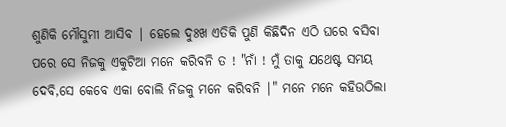ଶୁଣିକି ମୌସୁମୀ ଆସିବ | ହେଲେ ଦୁଃଖ ଏତିକି ପୁଣି କିଛିଦିନ ଏଠି ଘରେ ବସିବା ପରେ ସେ ନିଜକୁ ଏକୁଟିଆ ମନେ କରିବନି ତ ! "ନାଁ ! ମୁଁ ତାକୁ ଯଥେଷ୍ଟ ସମୟ ଦେବି,ସେ କେବେ ଏକା ବୋଲି ନିଜକୁ ମନେ କରିବନି |" ମନେ ମନେ କହିଉଠିଲା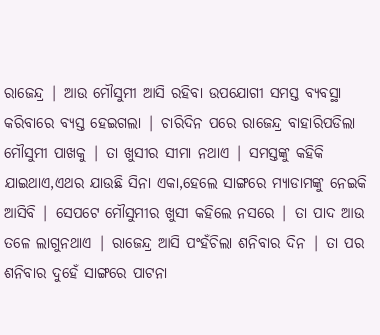ରାଜେନ୍ଦ୍ର | ଆଉ ମୌସୁମୀ ଆସି ରହିବା ଉପଯୋଗୀ ସମସ୍ତ ବ୍ୟବସ୍ଥା କରିବାରେ ବ୍ୟସ୍ତ ହେଇଗଲା | ଚାରିଦିନ ପରେ ରାଜେନ୍ଦ୍ର ବାହାରିପଡିଲା ମୌସୁମୀ ପାଖକୁ | ତା ଖୁସୀର ସୀମା ନଥାଏ | ସମସ୍ତଙ୍କୁ କହିକି ଯାଇଥାଏ,ଏଥର ଯାଉଛି ସିନା ଏକା,ହେଲେ ସାଙ୍ଗରେ ମ୍ୟାଡାମଙ୍କୁ ନେଇକି ଆସିବି | ସେପଟେ ମୌସୁମୀର ଖୁସୀ କହିଲେ ନସରେ | ତା ପାଦ ଆଉ ତଳେ ଲାଗୁନଥାଏ | ରାଜେନ୍ଦ୍ର ଆସି ପଂହଁଚିଲା ଶନିବାର ଦିନ | ତା ପର ଶନିବାର ଦୁହେଁ ସାଙ୍ଗରେ ପାଟନା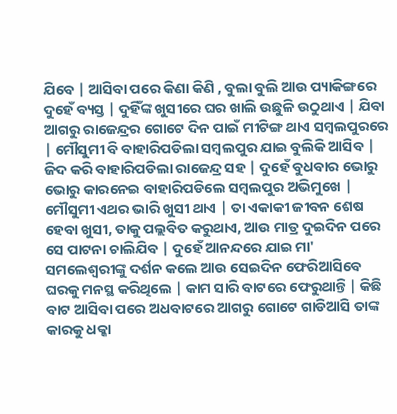ଯିବେ | ଆସିବା ପରେ କିଣା କିଣି , ବୁଲା ବୁଲି ଆଉ ପ୍ୟାକିଙ୍ଗରେ ଦୁହେଁ ବ୍ୟସ୍ତ | ଦୁହିଁଙ୍କ ଖୁସୀରେ ଘର ଖାଲି ଉଛୁଳି ଉଠୁଥାଏ | ଯିବା ଆଗରୁ ରାଜେନ୍ଦ୍ରର ଗୋଟେ ଦିନ ପାଇଁ ମୀଟିଙ୍ଗ ଥାଏ ସମ୍ବଲପୁରରେ | ମୌସୁମୀ ବି ବାହାରିପଡିଲା ସମ୍ବଲପୁର ଯାଇ ବୁଲିକି ଆସିବ | ଜିଦ କରି ବାହାରିପଡିଲା ରାଜେନ୍ଦ୍ର ସହ | ଦୁହେଁ ବୁଧବାର ଭୋରୁ ଭୋରୁ କାରନେଇ ବାହାରିପଡିଲେ ସମ୍ବଲପୁର ଅଭିମୁଖେ | ମୌସୁମୀ ଏଥର ଭାରି ଖୁସୀ ଥାଏ | ତା ଏକାକୀ ଜୀବନ ଶେଷ ହେବା ଖୁସୀ, ତାକୁ ପଲ୍ଲବିତ କରୁଥାଏ, ଆଉ ମାତ୍ର ଦୁଇଦିନ ପରେ ସେ ପାଟନା ଚାଲିଯିବ | ଦୁହେଁ ଆନନ୍ଦରେ ଯାଇ ମା' ସମଲେଶ୍ୱରୀଙ୍କୁ ଦର୍ଶନ କଲେ ଆଉ ସେଇଦିନ ଫେରିଆସିବେ ଘରକୁ ମନସ୍ଥ କରିଥିଲେ | କାମ ସାରି ବାଟରେ ଫେରୁଥାନ୍ତି | କିଛି ବାଟ ଆସିବା ପରେ ଅଧବାଟରେ ଆଗରୁ ଗୋଟେ ଗାଡିଆସି ତାଙ୍କ କାରକୁ ଧକ୍କା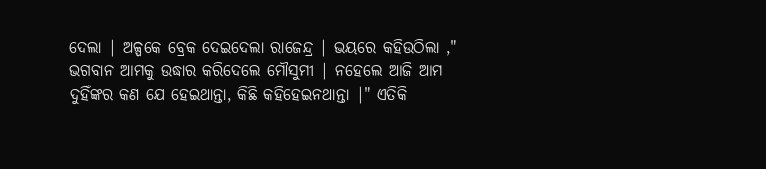ଦେଲା | ଅଳ୍ପକେ ବ୍ରେକ ଦେଇଦେଲା ରାଜେନ୍ଦ୍ର | ଭୟରେ କହିଉଠିଲା ," ଭଗବାନ ଆମକୁ ଉଦ୍ଧାର କରିଦେଲେ ମୌସୁମୀ | ନହେଲେ ଆଜି ଆମ ଦୁହିଁଙ୍କର କଣ ଯେ ହେଇଥାନ୍ତା, କିଛି କହିହେଇନଥାନ୍ତା |" ଏତିକି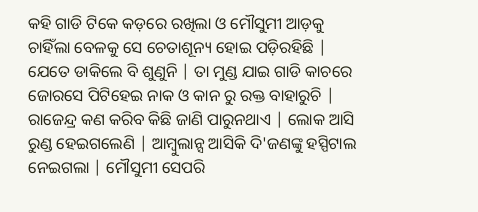କହି ଗାଡି ଟିକେ କଡ଼ରେ ରଖିଲା ଓ ମୌସୁମୀ ଆଡ଼କୁ ଚାହିଁଲା ବେଳକୁ ସେ ଚେତାଶୂନ୍ୟ ହୋଇ ପଡ଼ିରହିଛି | ଯେତେ ଡାକିଲେ ବି ଶୁଣୁନି | ତା ମୁଣ୍ଡ ଯାଇ ଗାଡି କାଚରେ ଜୋରସେ ପିଟିହେଇ ନାକ ଓ କାନ ରୁ ରକ୍ତ ବାହାରୁଚି | ରାଜେନ୍ଦ୍ର କଣ କରିବ କିଛି ଜାଣି ପାରୁନଥାଏ | ଲୋକ ଆସି ରୁଣ୍ଡ ହେଇଗଲେଣି | ଆମ୍ବୁଲାନ୍ସ ଆସିକି ଦି'ଜଣଙ୍କୁ ହସ୍ପିଟାଲ ନେଇଗଲା | ମୌସୁମୀ ସେପରି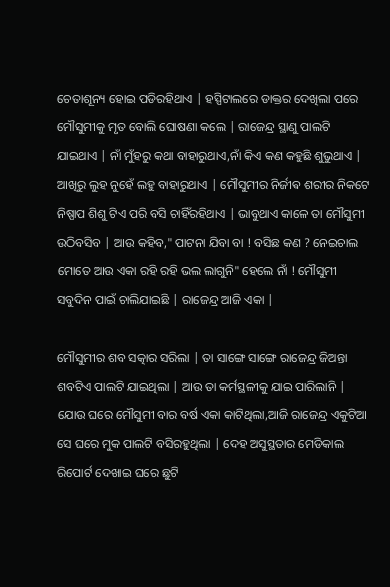ଚେତାଶୂନ୍ୟ ହୋଇ ପଡିରହିଥାଏ | ହସ୍ପିଟାଲରେ ଡାକ୍ତର ଦେଖିଲା ପରେ ମୌସୁମୀକୁ ମୃତ ବୋଲି ଘୋଷଣା କଲେ | ରାଜେନ୍ଦ୍ର ସ୍ଥାଣୁ ପାଲଟି ଯାଇଥାଏ | ନାଁ ମୁଁହରୁ କଥା ବାହାରୁଥାଏ,ନାଁ କିଏ କଣ କହୁଛି ଶୁଭୁଥାଏ | ଆଖିରୁ ଲୁହ ନୁହେଁ ଲହୁ ବାହାରୁଥାଏ | ମୌସୁମୀର ନିର୍ଜୀଵ ଶରୀର ନିକଟେ ନିଷ୍ପାପ ଶିଶୁ ଟିଏ ପରି ବସି ଚାହିଁରହିଥାଏ | ଭାବୁଥାଏ କାଳେ ତା ମୌସୁମୀ ଉଠିବସିବ | ଆଉ କହିବ," ପାଟନା ଯିବା ବା ! ବସିଛ କଣ ? ନେଇଚାଲ ମୋତେ ଆଉ ଏକା ରହି ରହି ଭଲ ଲାଗୁନି" ହେଲେ ନାଁ ! ମୌସୁମୀ ସବୁଦିନ ପାଇଁ ଚାଲିଯାଇଛି | ରାଜେନ୍ଦ୍ର ଆଜି ଏକା |

ମୌସୁମୀର ଶବ ସତ୍କାର ସରିଲା | ତା ସାଙ୍ଗେ ସାଙ୍ଗେ ରାଜେନ୍ଦ୍ର ଜିଅନ୍ତା ଶବଟିଏ ପାଲଟି ଯାଇଥିଲା | ଆଉ ତା କର୍ମସ୍ଥଳୀକୁ ଯାଇ ପାରିଲାନି | ଯୋଉ ଘରେ ମୌସୁମୀ ବାର ବର୍ଷ ଏକା କାଟିଥିଲା,ଆଜି ରାଜେନ୍ଦ୍ର ଏକୁଟିଆ ସେ ଘରେ ମୁକ ପାଲଟି ବସିରହୁଥିଲା | ଦେହ ଅସୁସ୍ଥତାର ମେଡିକାଲ ରିପୋର୍ଟ ଦେଖାଇ ଘରେ ଛୁଟି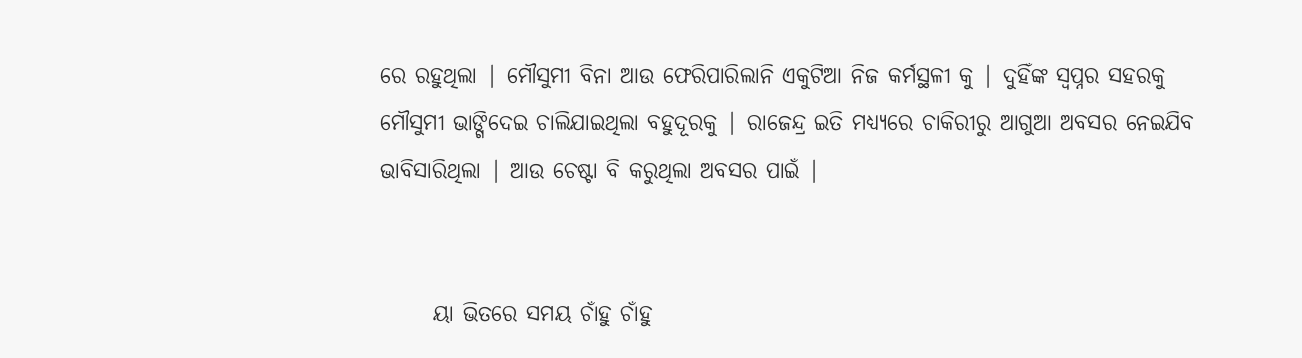ରେ ରହୁଥିଲା | ମୌସୁମୀ ବିନା ଆଉ ଫେରିପାରିଲାନି ଏକୁଟିଆ ନିଜ କର୍ମସ୍ଥଳୀ କୁ | ଦୁହିଁଙ୍କ ସ୍ବପ୍ନର ସହରକୁ ମୌସୁମୀ ଭାଙ୍ଗିଦେଇ ଚାଲିଯାଇଥିଲା ବହୁଦୂରକୁ | ରାଜେନ୍ଦ୍ର ଇତି ମଧ୍ୟ୍ୟରେ ଚାକିରୀରୁ ଆଗୁଆ ଅବସର ନେଇଯିବ ଭାବିସାରିଥିଲା | ଆଉ ଚେଷ୍ଟା ବି କରୁଥିଲା ଅବସର ପାଇଁ |


      ୟା ଭିତରେ ସମୟ ଚାଁହୁ ଚାଁହୁ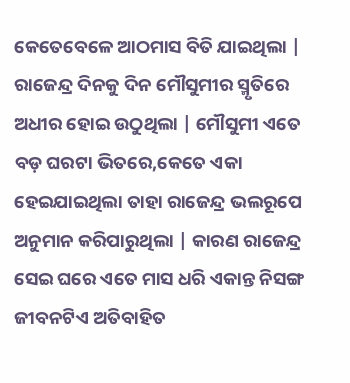କେତେବେଳେ ଆଠମାସ ବିତି ଯାଇଥିଲା | ରାଜେନ୍ଦ୍ର ଦିନକୁ ଦିନ ମୌସୁମୀର ସ୍ମୃତିରେ ଅଧୀର ହୋଇ ଉଠୁଥିଲା | ମୌସୁମୀ ଏତେ ବଡ଼ ଘରଟା ଭିତରେ,କେତେ ଏକା ହେଇଯାଇଥିଲା ତାହା ରାଜେନ୍ଦ୍ର ଭଲରୂପେ ଅନୁମାନ କରିପାରୁଥିଲା | କାରଣ ରାଜେନ୍ଦ୍ର ସେଇ ଘରେ ଏତେ ମାସ ଧରି ଏକାନ୍ତ ନିସଙ୍ଗ ଜୀବନଟିଏ ଅତିବାହିତ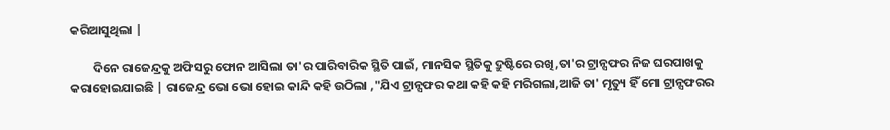କରିଆସୁଥିଲା |

        ଦିନେ ରାଜେନ୍ଦ୍ରକୁ ଅଫିସରୁ ଫୋନ ଆସିଲା ତା'ର ପାରିବାରିକ ସ୍ଥିତି ପାଇଁ, ମାନସିକ ସ୍ଥିତିକୁ ଦ୍ରୁଷ୍ଟିରେ ରଖି,ତା'ର ଟ୍ରାନ୍ସଫର ନିଜ ଘରପାଖକୁ କରାହୋଇଯାଇଛି | ରାଜେନ୍ଦ୍ର ଭୋ ଭୋ ହୋଇ କାନ୍ଦି କହି ଉଠିଲା ,"ଯିଏ ଟ୍ରାନ୍ସଫର କଥା କହି କହି ମରିଗଲା,ଆଜି ତା' ମୃତ୍ୟୁ ହିଁ ମୋ ଟ୍ରାନ୍ସଫରର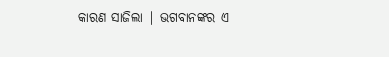କାରଣ ସାଜିଲା | ଭଗବାନଙ୍କର ଏ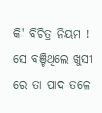କି' ବିଚିତ୍ର ନିୟମ ! ସେ ବଞ୍ଚିଥିଲେ ଖୁସୀ ରେ ତା ପାଦ ତଳେ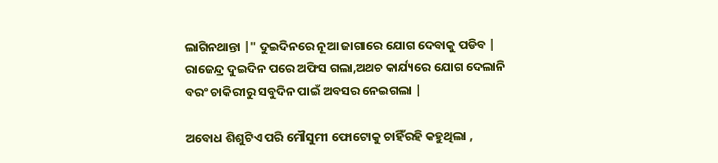ଲାଗିନଥାନ୍ତା |" ଦୁଇଦିନରେ ନୂଆ ଜାଗାରେ ଯୋଗ ଦେବାକୁ ପଡିବ | ରାଜେନ୍ଦ୍ର ଦୁଇଦିନ ପରେ ଅଫିସ ଗଲା,ଅଥଚ କାର୍ଯ୍ୟରେ ଯୋଗ ଦେଲାନି ବରଂ ଚାକିରୀରୁ ସବୁଦିନ ପାଇଁ ଅବସର ନେଇଗଲା |

ଅବୋଧ ଶିଶୁଟିଏ ପରି ମୌସୁମୀ ଫୋଟୋକୁ ଚାହିଁରହି କହୁଥିଲା ,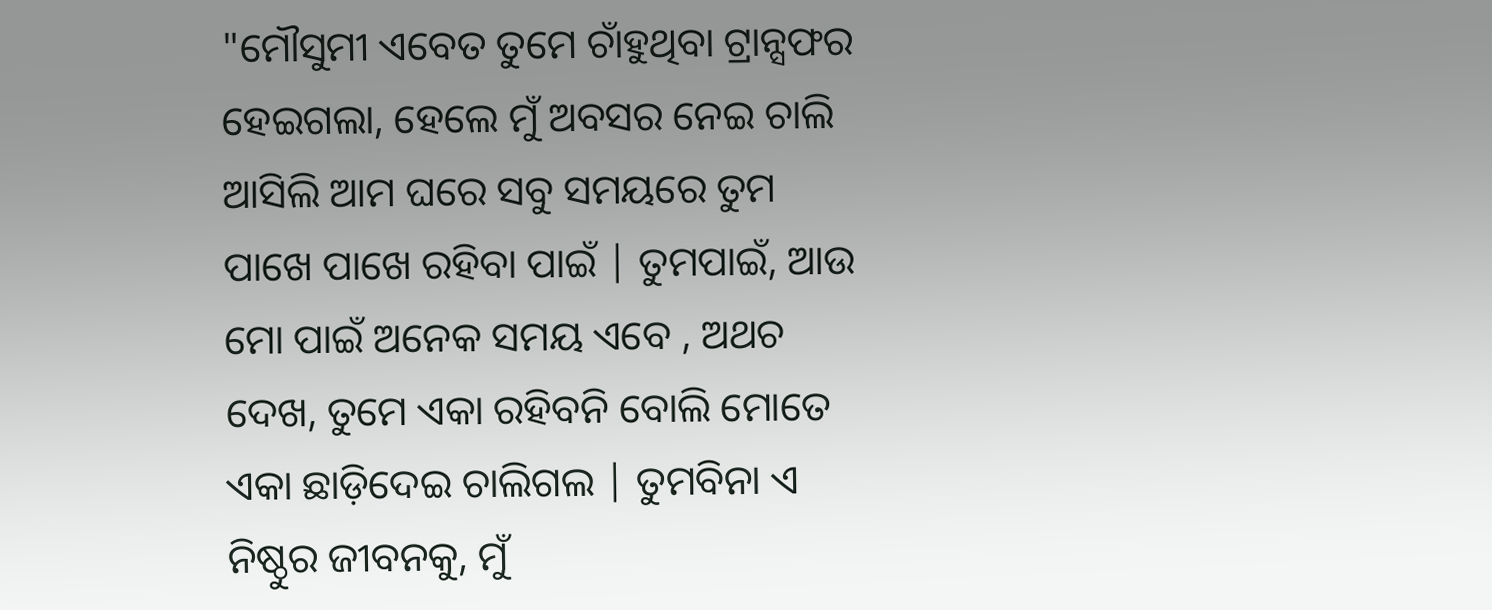"ମୌସୁମୀ ଏବେତ ତୁମେ ଚାଁହୁଥିବା ଟ୍ରାନ୍ସଫର ହେଇଗଲା, ହେଲେ ମୁଁ ଅବସର ନେଇ ଚାଲି ଆସିଲି ଆମ ଘରେ ସବୁ ସମୟରେ ତୁମ ପାଖେ ପାଖେ ରହିବା ପାଇଁ | ତୁମପାଇଁ, ଆଉ ମୋ ପାଇଁ ଅନେକ ସମୟ ଏବେ , ଅଥଚ ଦେଖ, ତୁମେ ଏକା ରହିବନି ବୋଲି ମୋତେ ଏକା ଛାଡ଼ିଦେଇ ଚାଲିଗଲ | ତୁମବିନା ଏ ନିଷ୍ଠୁର ଜୀବନକୁ, ମୁଁ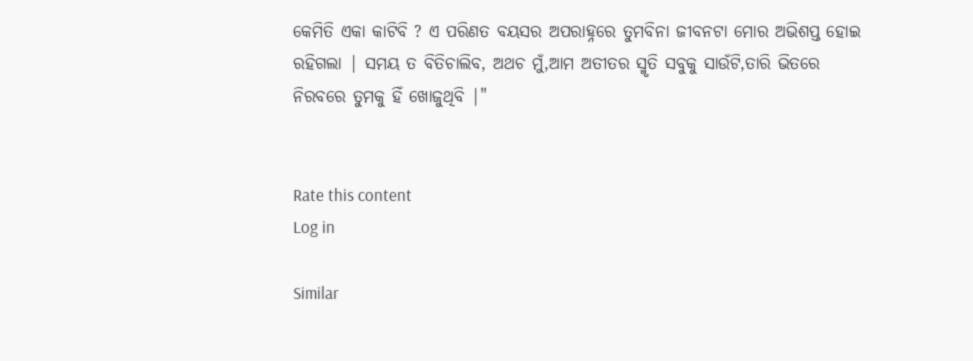କେମିତି ଏକା କାଟିବି ? ଏ ପରିଣତ ବୟସର ଅପରାହ୍ନରେ ତୁମବିନା ଜୀବନଟା ମୋର ଅଭିଶପ୍ତ ହୋଇ ରହିଗଲା | ସମୟ ତ ବିତିଚାଲିବ, ଅଥଚ ମୁଁ,ଆମ ଅତୀତର ସ୍ମୃତି ସବୁକୁ ସାଉଁଟି,ତାରି ଭିତରେ ନିରବରେ ତୁମକୁ ହିଁ ଖୋଜୁଥିବି |"


Rate this content
Log in

Similar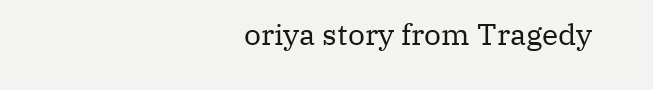oriya story from Tragedy